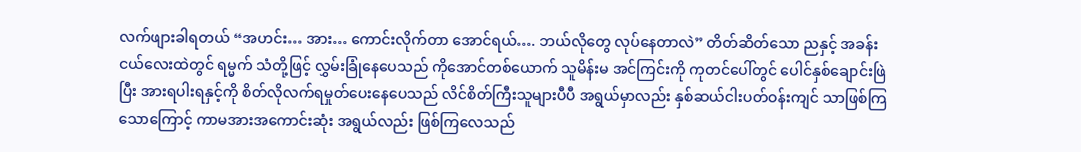လက်ဖျားခါရတယ် “အဟင်း… အား… ကောင်းလိုက်တာ အောင်ရယ်…. ဘယ်လိုတွေ လုပ်နေတာလဲ” တိတ်ဆိတ်သော ညနှင့် အခန်းငယ်လေးထဲတွင် ရမ္မက် သံတို့ဖြင့် လွှမ်းခြုံနေပေသည် ကိုအောင်တစ်ယောက် သူမိန်းမ အင်ကြင်းကို ကုတင်ပေါ်တွင် ပေါင်နှစ်ချောင်းဖြဲပြီး အားရပါးရနှင့်ကို စိတ်လိုလက်ရမှုတ်ပေးနေပေသည် လိင်စိတ်ကြီးသူများပီပီ အရွယ်မှာလည်း နှစ်ဆယ်ငါးပတ်ဝန်းကျင် သာဖြစ်ကြသောကြောင့် ကာမအားအကောင်းဆုံး အရွယ်လည်း ဖြစ်ကြလေသည်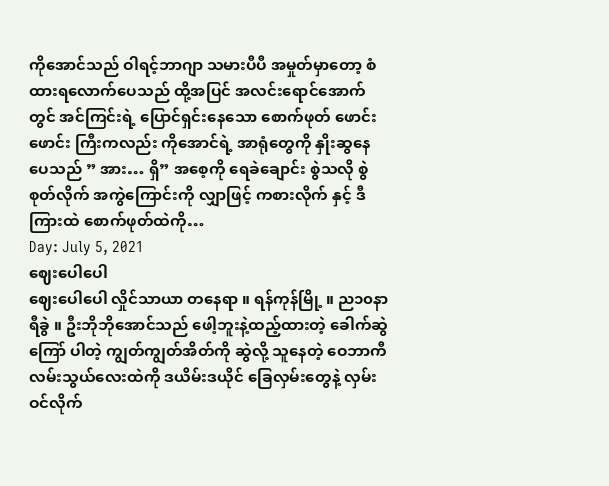ကိုအောင်သည် ဝါရင့်ဘာဂျာ သမားပီပီ အမှုတ်မှာတော့ စံထားရလောက်ပေသည် ထို့အပြင် အလင်းရောင်အောက်တွင် အင်ကြင်းရဲ့ ပြောင်ရှင်းနေသော စောက်ဖုတ် ဖောင်းဖောင်း ကြီးကလည်း ကိုအောင်ရဲ့ အာရုံတွေကို နှိုးဆွနေပေသည် ” အား… ရှိ” အစေ့ကို ရေခဲချောင်း စွဲသလို စွဲစုတ်လိုက် အကွဲကြောင်းကို လျှာဖြင့် ကစားလိုက် နှင့် ဒီကြားထဲ စောက်ဖုတ်ထဲကို…
Day: July 5, 2021
ဈေးပေါပေါ
ဈေးပေါပေါ လှိုင်သာယာ တနေရာ ။ ရန်ကုန်မြို့ ။ ည၁၀နာရီခွဲ ။ ဦးဘိုဘိုအောင်သည် ဖေါ့ဘူးနဲ့ထည့်ထားတဲ့ ခေါက်ဆွဲကြော် ပါတဲ့ ကျွတ်ကျွတ်အိတ်ကို ဆွဲလို့ သူနေတဲ့ ဝေဘာကီလမ်းသွယ်လေးထဲကို ဒယိမ်းဒယိုင် ခြေလှမ်းတွေနဲ့ လှမ်းဝင်လိုက်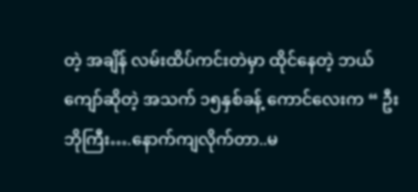တဲ့ အချိန် လမ်းထိပ်ကင်းတဲမှာ ထိုင်နေတဲ့ ဘယ်ကျော်ဆိုတဲ့ အသက် ၁၅နှစ်ခန့် ကောင်လေးက “ ဦးဘိုကြီး….နောက်ကျလိုက်တာ..မ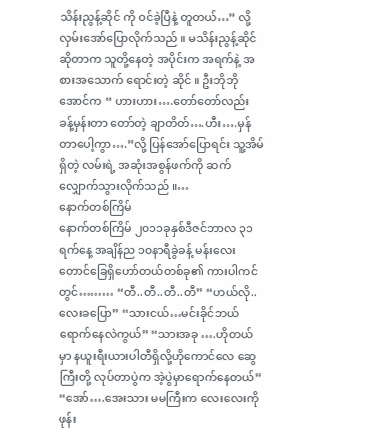သိန်းညွန့်ဆိုင် ကို ဝင်ခဲ့ပြီနဲ့ တူတယ်…” လို့ လှမ်းအော်ပြောလိုက်သည် ။ မသိန်းညွန့်ဆိုင် ဆိုတာက သူတို့နေတဲ့ အပိုင်းက အရက်နဲ့ အစားအသောက် ရောင်းတဲ့ ဆိုင် ။ ဦးဘိုဘိုအောင်က “ ဟားဟား….တော်တော်လည်း ခန့်မှန်းတာ တော်တဲ့ ချာတိတ်….ဟီး….မှန်တာပေါ့ကွာ….”လို့ ပြန်အော်ပြောရင်း သူ့အိမ်ရှိတဲ့ လမ်းရဲ့ အဆုံးအစွန်ဖက်ကို ဆက်လျှောက်သွားလိုက်သည် ။…
နောက်တစ်ကြိမ်
နောက်တစ်ကြိမ် ၂၀၁၁ခုနှစ်ဒီဇင်ဘာလ ၃၁ရက်နေ့ အချိန်ည ၁၀နာရီခွဲခန့် မန်းလေးတောင်ခြေရှိဟော်တယ်တစ်ခု၏ ကားပါကင်တွင်……… “တီ..တီ..တီ..တီ” “ဟယ်လို..လေးခပြော” “သားငယ်…မင်းခိုင်ဘယ်ရောက်နေလဲကွယ်” “သားအခု ….ဟိုတယ်မှာ နယူးရီးယားပါတီရှိလို့ဟိုကောင်လေ ဆွေကြီးတို့ လုပ်တာပွဲက အဲ့ပွဲမှာရောက်နေတယ်” “အော်….အေးသား မမကြီးက လေးလေးကိုဖုန်း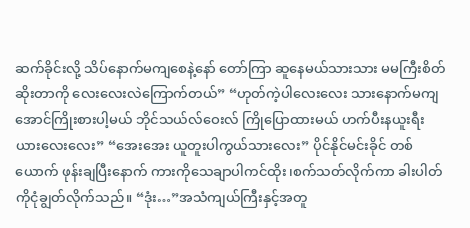ဆက်ခိုင်းလို့ သိပ်နောက်မကျစေနဲ့နော် တော်ကြာ ဆူနေမယ်သားသား မမကြီးစိတ်ဆိုးတာကို လေးလေးလဲကြောက်တယ်” “ဟုတ်ကဲ့ပါလေးလေး သားနောက်မကျအောင်ကြိုးစားပါ့မယ် ဘိုင်သယ်လ်ဝေးလ် ကြိုပြောထားမယ် ဟက်ပီးနယူးရီးယားလေးလေး” “အေးအေး ယူတူးပါကွယ်သားလေး” ပိုင်နိုင်မင်းခိုင် တစ်ယောက် ဖုန်းချပြီးနောက် ကားကိုသေချာပါကင်ထိုး၊စက်သတ်လိုက်ကာ ခါးပါတ်ကိုငုံချွတ်လိုက်သည်။ “ဒုံး…”အသံကျယ်ကြီးနှင့်အတူ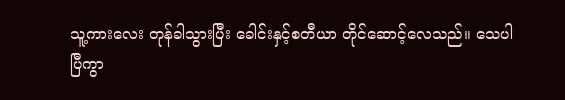သူ့ကားလေး တုန်ခါသွားပြီး ခေါင်းနှင့်စတီယာ တိုင်ဆောင့်လေသည်။ သေပါပြီကွာ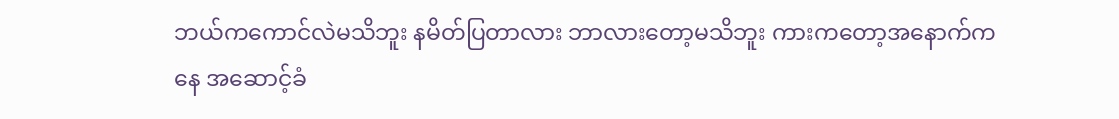ဘယ်ကကောင်လဲမသိဘူး နမိတ်ပြတာလား ဘာလားတော့မသိဘူး ကားကတော့အနောက်ကနေ အဆောင့်ခံ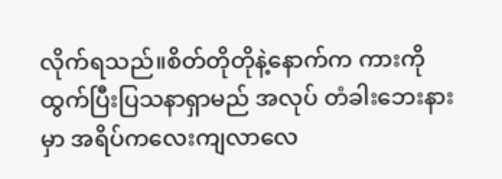လိုက်ရသည်။စိတ်တိုတိုနဲ့နောက်က ကားကို ထွက်ပြီးပြသနာရှာမည် အလုပ် တံခါးဘေးနားမှာ အရိပ်ကလေးကျလာလေ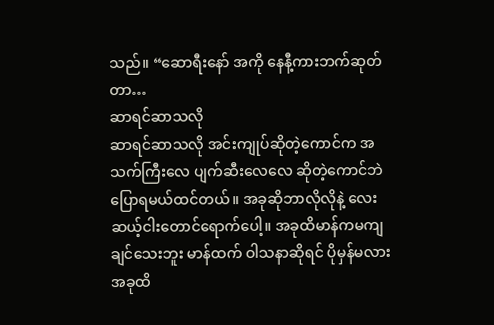သည်။ “ဆောရီးနော် အကို နေနီ့ကားဘက်ဆုတ်တာ…
ဆာရင်ဆာသလို
ဆာရင်ဆာသလို အင်းကျုပ်ဆိုတဲ့ကောင်က အသက်ကြီးလေ ပျက်ဆီးလေလေ ဆိုတဲ့ကောင်ဘဲ ပြောရမယ်ထင်တယ်။ အခုဆိုဘာလိုလိုနဲ့ လေးဆယ့်ငါးတောင်ရောက်ပေါ့။ အခုထိမာန်ကမကျချင်သေးဘူး မာန်ထက် ဝါသနာဆိုရင် ပိုမှန်မလား အခုထိ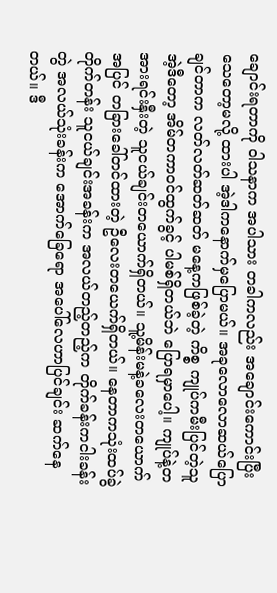ချောင်းရတာကို ဝါသနာက အပါသား တခါကလည်း အချောင်းကောင်းပြီးသေတော့မလို့ ထားပါ အဲ့ဒါကနောက်မှပြောမယ်။ အခုလောလောဆယ်ပြောချင်တာက လတ်လတ်ဆတ်ဆတ် မနေ့ကဖြစ်ခဲ့တဲ့ ကိစ္စ ကျုပ်ကမီးပြင်တဲ့သူ အဲ့ဒီတော့ အိမ်တကာဝင်ထွက်ခွင့် ပါမစ်ရှိတယ်ဘဲ ပြောရမှာပေါ့။ ကျုပ်နဲ့တအားရင်းနှီးတဲ့ သူငယ်ချင်းတယောက်ရှိတယ်။ သူ့မိန်းမနဲ့ခလေးတယောက် အပြင် တခြားခေါ်တင်ထားတဲ့ ဦလေးတယေက်ရှိတယ်။ နေတာကသုံးထပ်ခွဲတိုက်တန်း သူငယ်ချင်းအခန်းက အလယ်တည့်တည့်က တိုက်ခန်းကငါးခန်းတွဲ အလယ်သုံးခန်းက အောက်ခြေရော အပေါ်လေဟာပြင်ချင်း ဆက်နေတယ်။ ဒီ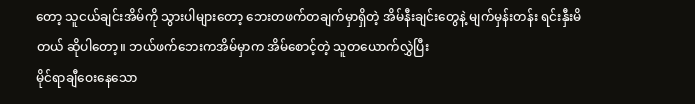တော့ သူငယ်ချင်းအိမ်ကို သွားပါများတော့ ဘေးတဖက်တချက်မှာရှိတဲ့ အိမ်နီးချင်းတွေနဲ့ မျက်မှန်းတန်း ရင်းနှီးမိတယ် ဆိုပါတော့။ ဘယ်ဖက်ဘေးကအိမ်မှာက အိမ်စောင့်တဲ့ သူတယောက်လွှဲပြီး
မိုင်ရာချီဝေးနေသော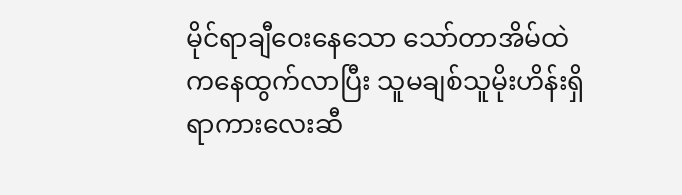မိုင်ရာချီဝေးနေသော သော်တာအိမ်ထဲကနေထွက်လာပြီး သူမချစ်သူမိုးဟိန်းရှိရာကားလေးဆီ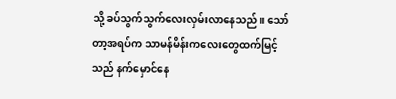သို့ ခပ်သွက်သွက်လေးလှမ်းလာနေသည်။ သော်တာ့အရပ်က သာမန်မိန်းကလေးတွေထက်မြင့်သည် နက်မှောင်နေ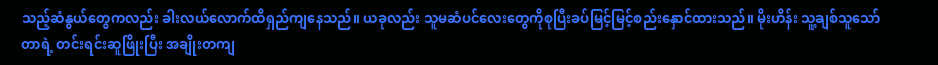သည့်ဆံနွယ်တွေကလည်း ခါးလယ်လောက်ထိရှည်ကျနေသည်။ ယခုလည်း သူမဆံပင်လေးတွေကိုစုပြီးခပ်မြင့်မြင့်စည်းနှောင်ထားသည်။ မိုးဟိန်း သူ့ချစ်သူသော်တာရဲ့ တင်းရင်းဆူဖြိုးပြီး အချိုးတကျ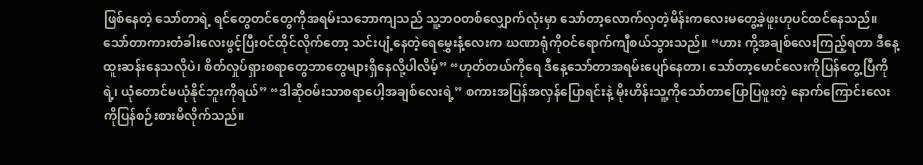ဖြစ်နေတဲ့ သော်တာရဲ့ ရင်တွေတင်တွေကိုအရမ်းသဘောကျသည် သူ့ဘဝတစ်လျှောက်လုံးမှာ သော်တာ့လောက်လှတဲ့မိန်းကလေးမတွေ့ခဲ့ဖူးဟုပင်ထင်နေသည်။ သော်တာကားတံခါးလေးဖွင့်ပြီးဝင်ထိုင်လိုက်တော့ သင်းပျံ့နေတဲ့ရေမွှေးနံ့လေးက ဃဏာရုံကိုဝင်ရောက်ကျီစယ်သွားသည်။ “ဟား ကို့အချစ်လေးကြည့်ရတာ ဒီနေ့ထူးဆန်းနေသလိုပဲ၊ စိတ်လှုပ်ရှားစရာတွေဘာတွေများရှိနေလို့ပါလိမ့်” “ဟုတ်တယ်ကိုရေ ဒီနေ့သော်တာအရမ်းပျော်နေတာ၊ သော်တာ့မောင်လေးကိုပြန်တွေ့ပြီကိုရဲ့၊ ယုံတောင်မယုံနိုင်ဘူးကိုရယ်” “ဒါဆိုဝမ်းသာစရာပေါ့အချစ်လေးရဲ့” စကားအပြန်အလှန်ပြောရင်းနဲ့ မိုးဟိန်းသူ့ကိုသော်တာပြောပြဖူးတဲ့ နောက်ကြောင်းလေးကိုပြန်စဉ်းစားမိလိုက်သည်။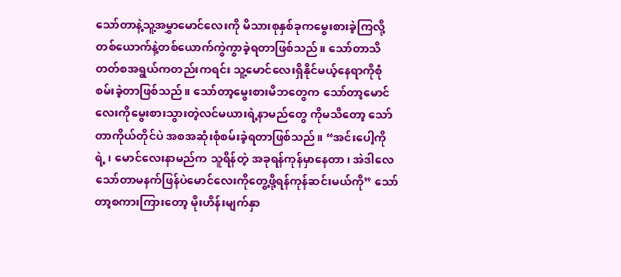သော်တာနဲ့သူ့အမွှာမောင်လေးကို မိသားစုနှစ်ခုကမွေးစားခဲ့ကြလို့ တစ်ယောက်နဲ့တစ်ယောက်ကွဲကွာခဲ့ရတာဖြစ်သည်။ သော်တာသိတတ်စအရွယ်ကတည်းကရင်း သူ့မောင်လေးရှိနိုင်မယ့်နေရာကိုစုံစမ်းခဲ့တာဖြစ်သည်။ သော်တာ့မွေးစားမိဘတွေက သော်တာ့မောင်လေးကိုမွေးစားသွားတဲ့လင်မယားရဲ့နာမည်တွေ ကိုမသိတော့ သော်တာကိုယ်တိုင်ပဲ အစအဆုံးစုံစမ်းခဲ့ရတာဖြစ်သည်။ “အင်းပေါ့ကိုရဲ့၊ မောင်လေးနာမည်က သူရိန်တဲ့ အခုရန်ကုန်မှာနေတာ၊ အဲဒါလေ သော်တာမနက်ဖြန်ပဲမောင်လေးကိုတွေ့ဖို့ရန်ကုန်ဆင်းမယ်ကို” သော်တာ့စကားကြားတော့ မိုးဟိန်းမျက်နှာ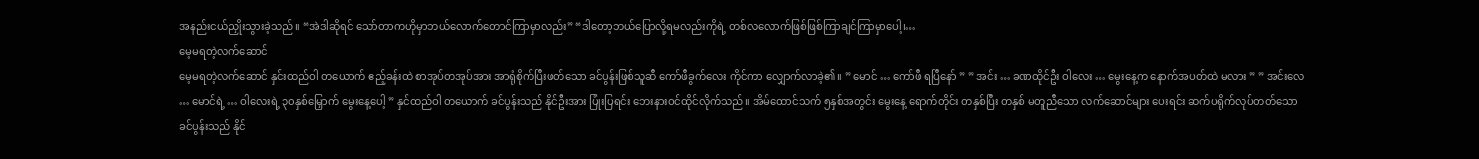အနည်းငယ်ညှိုးသွားခဲ့သည်။ “အဲဒါဆိုရင် သော်တာကဟိုမှာဘယ်လောက်တောင်ကြာမှာလည်း” “ဒါတော့ဘယ်ပြောလို့ရမလည်းကိုရဲ့ တစ်လလောက်ဖြစ်ဖြစ်ကြာချင်ကြာမှာပေါ့၊…
မေ့မရတဲ့လက်ဆောင်
မေ့မရတဲ့လက်ဆောင် နှင်းထည်ဝါ တယောက် ဧည့်ခန်းထဲ စာအုပ်တအုပ်အား အာရုံစိုက်ပြီးဖတ်သော ခင်ပွန်းဖြစ်သူဆီ ကော်ဖီခွက်လေး ကိုင်ကာ လျှောက်လာခဲ့၏။ ” မောင် … ကော်ဖီ ရပြီနော် ” ” အင်း … ခဏထိုင်ဦး ဝါလေး … မွေးနေ့က နောက်အပတ်ထဲ မလား ” ” အင်းလေ … မောင်ရဲ့ … ဝါလေးရဲ့ ၃၀နှစ်မြှောက် မွေးနေ့ပေါ့ ” နှင်ထည်ဝါ တယောက် ခင်ပွန်းသည် နိုင်ဦးအား ပြုံးပြရင်း ဘေးနားဝင်ထိုင်လိုက်သည်။ အိမ်ထောင်သက် ၅နှစ်အတွင်း မွေးနေ့ ရောက်တိုင်း တနှစ်ပြီး တနှစ် မတူညီသော လက်ဆောင်များ ပေးရင်း ဆက်ပရိုက်လုပ်တတ်သော ခင်ပွန်းသည် နိုင်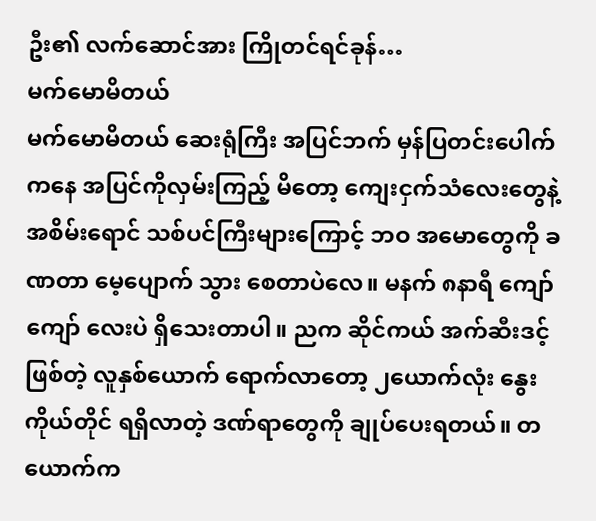ဦး၏ လက်ဆောင်အား ကြိုတင်ရင်ခုန်…
မက်မောမိတယ်
မက်မောမိတယ် ဆေးရုံကြီး အပြင်ဘက် မှန်ပြတင်းပေါက်ကနေ အပြင်ကိုလှမ်းကြည့် မိတော့ ကျေးငှက်သံလေးတွေနဲ့ အစိမ်းရောင် သစ်ပင်ကြီးများကြောင့် ဘဝ အမောတွေကို ခဏတာ မေ့ပျောက် သွား စေတာပဲလေ။ မနက် ၈နာရီ ကျော်ကျော် လေးပဲ ရှိသေးတာပါ။ ညက ဆိုင်ကယ် အက်ဆီးဒင့် ဖြစ်တဲ့ လူနှစ်ယောက် ရောက်လာတော့ ၂ယောက်လုံး နွေး ကိုယ်တိုင် ရရှိလာတဲ့ ဒဏ်ရာတွေကို ချုပ်ပေးရတယ်။ တယောက်က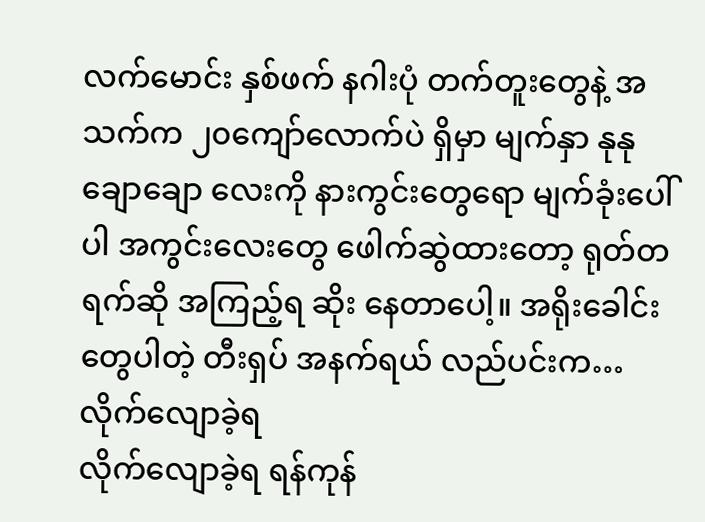လက်မောင်း နှစ်ဖက် နဂါးပုံ တက်တူးတွေနဲ့ အသက်က ၂၀ကျော်လောက်ပဲ ရှိမှာ မျက်နှာ နုနုချောချော လေးကို နားကွင်းတွေရော မျက်ခုံးပေါ်ပါ အကွင်းလေးတွေ ဖေါက်ဆွဲထားတော့ ရုတ်တရက်ဆို အကြည့်ရ ဆိုး နေတာပေါ့။ အရိုးခေါင်းတွေပါတဲ့ တီးရှပ် အနက်ရယ် လည်ပင်းက…
လိုက်လျောခဲ့ရ
လိုက်လျောခဲ့ရ ရန်ကုန်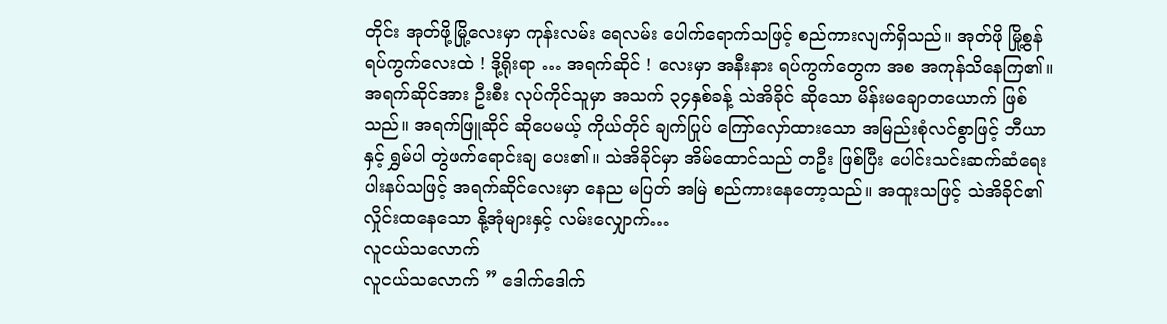တိုင်း အုတ်ဖို့မြို့လေးမှာ ကုန်းလမ်း ရေလမ်း ပေါက်ရောက်သဖြင့် စည်ကားလျက်ရှိသည်။ အုတ်ဖို မြို့စွန် ရပ်ကွက်လေးထဲ ! ဒို့ရိုးရာ … အရက်ဆိုင် ! လေးမှာ အနီးနား ရပ်ကွက်တွေက အစ အကုန်သိနေကြ၏။ အရက်ဆိုင်အား ဦးစီး လုပ်ကိုင်သူမှာ အသက် ၃၄နှစ်ခန့် သဲအိခိုင် ဆိုသော မိန်းမချောတယောက် ဖြစ်သည်။ အရက်ဖြူဆိုင် ဆိုပေမယ့် ကိုယ်တိုင် ချက်ပြုပ် ကြော်လှော်ထားသော အမြည်းစုံလင်စွာဖြင့် ဘီယာနှင့် ရွှမ်ပါ တွဲဖက်ရောင်းချ ပေး၏။ သဲအိခိုင်မှာ အိမ်ထောင်သည် တဦး ဖြစ်ပြီး ပေါင်းသင်းဆက်ဆံရေး ပါးနပ်သဖြင့် အရက်ဆိုင်လေးမှာ နေည မပြတ် အမြဲ စည်ကားနေတော့သည်။ အထူးသဖြင့် သဲအိခိုင်၏ လှိုင်းထနေသော နို့အုံများနှင့် လမ်းလျှောက်…
လူငယ်သလောက်
လူငယ်သလောက် ” ဒေါက်ဒေါက်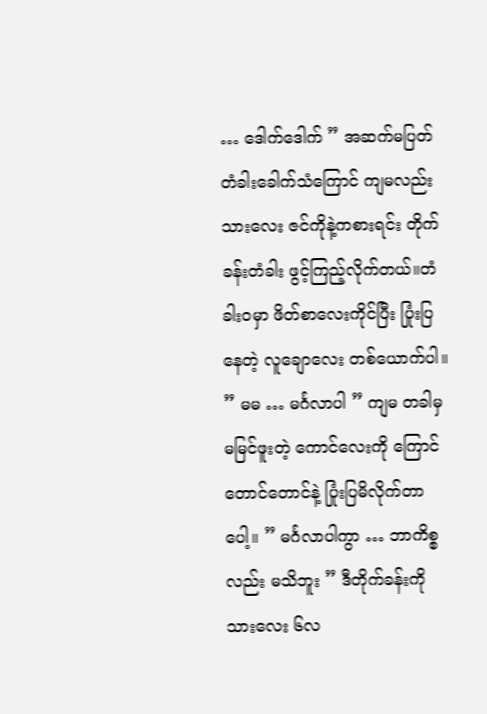… ဒေါက်ဒေါက် ” အဆက်မပြတ် တံခါးခေါက်သံကြောင် ကျမလည်း သားလေး ဇင်ကိုနဲ့ကစားရင်း တိုက်ခန်းတံခါး ဖွင့်ကြည့်လိုက်တယ်။တံခါးဝမှာ ဖိတ်စာလေးကိုင်ပြီး ပြုံးပြနေတဲ့ လူချောလေး တစ်ယောက်ပါ။ ” မမ … မင်္ဂလာပါ ” ကျမ တခါမှ မမြင်ဖူးတဲ့ ကောင်လေးကို ကြောင်တောင်တောင်နဲ့ ပြုံးပြမိလိုက်တာပေါ့။ ” မင်္ဂလာပါကွာ … ဘာကိစ္စလည်း မသိဘူး ” ဒီတိုက်ခန်းကို သားလေး ၆လ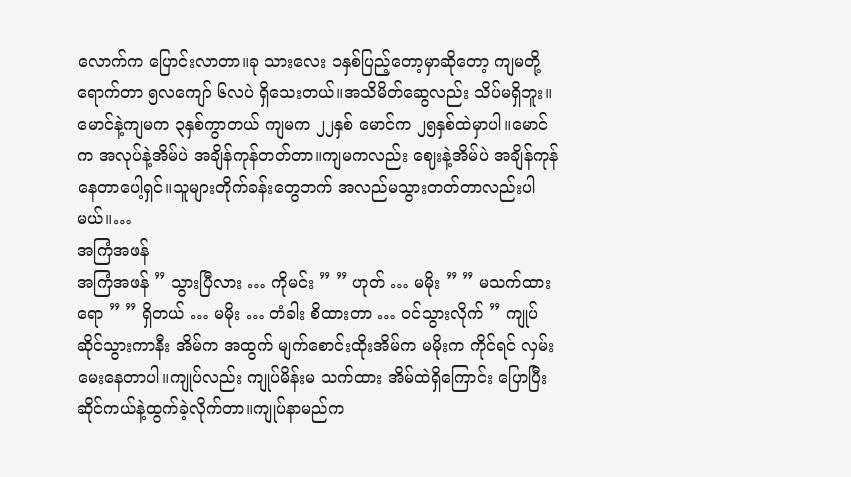လောက်က ပြောင်းလာတာ။ခု သားလေး ၁နှစ်ပြည့်တော့မှာဆိုတော့ ကျမတို့ရောက်တာ ၅လကျော် ၆လပဲ ရှိသေးတယ်။အသိမိတ်ဆွေလည်း သိပ်မရှိဘူး။မောင်နဲ့ကျမက ၃နှစ်ကွာတယ် ကျမက ၂၂နှစ် မောင်က ၂၅နှစ်ထဲမှာပါ။မောင်က အလုပ်နဲ့အိမ်ပဲ အချိန်ကုန်တတ်တာ။ကျမကလည်း ဈေးနဲ့အိမ်ပဲ အချိန်ကုန်နေတာပေါ့ရှင်။သူများတိုက်ခန်းတွေဘက် အလည်မသွားတတ်တာလည်းပါမယ်။…
အကြံအဖန်
အကြံအဖန် ” သွားပြီလား … ကိုမင်း ” ” ဟုတ် … မမိုး ” ” မသက်ထားရော ” ” ရှိတယ် … မမိုး … တံခါး စိထားတာ … ဝင်သွားလိုက် ” ကျုပ် ဆိုင်သွားကာနီး အိမ်က အထွက် မျက်စောင်းထိုးအိမ်က မမိုးက ကိုင်ရင် လှမ်းမေးနေတာပါ။ကျုပ်လည်း ကျုပ်မိန်းမ သက်ထား အိမ်ထဲရှိကြောင်း ပြောပြီး ဆိုင်ကယ်နဲ့ထွက်ခဲ့လိုက်တာ။ကျုပ်နာမည်က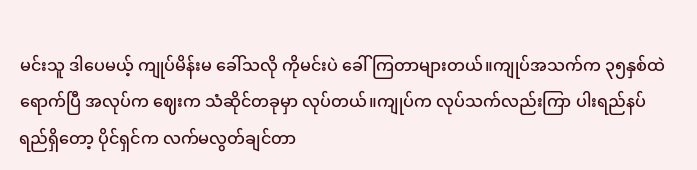မင်းသူ ဒါပေမယ့် ကျုပ်မိန်းမ ခေါ်သလို ကိုမင်းပဲ ခေါ်ကြတာများတယ်။ကျုပ်အသက်က ၃၅နှစ်ထဲရောက်ပြီ အလုပ်က ဈေးက သံဆိုင်တခုမှာ လုပ်တယ်။ကျုပ်က လုပ်သက်လည်းကြာ ပါးရည်နပ်ရည်ရှိတော့ ပိုင်ရှင်က လက်မလွတ်ချင်တာ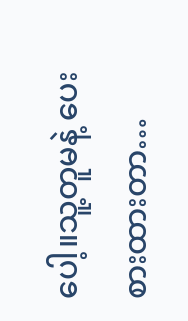ပေါ့။သူ့တူမနဲ့ ပေးစားထားတာ…